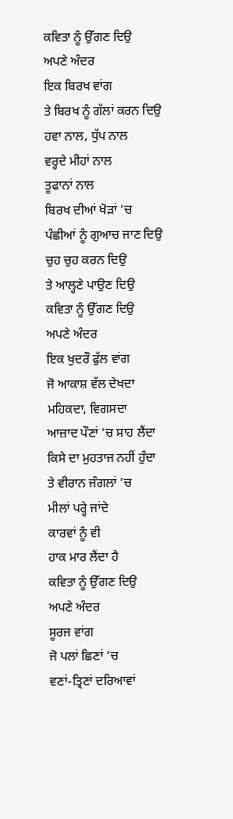ਕਵਿਤਾ ਨੂੰ ਉੱਗਣ ਦਿਉ
ਅਪਣੇ ਅੰਦਰ
ਇਕ ਬਿਰਖ ਵਾਂਗ
ਤੇ ਬਿਰਖ ਨੂੰ ਗੱਲਾਂ ਕਰਨ ਦਿਉ
ਹਵਾ ਨਾਲ, ਧੁੱਪ ਨਾਲ
ਵਰ੍ਹਦੇ ਮੀਹਾਂ ਨਾਲ
ਤੂਫਾਨਾਂ ਨਾਲ
ਬਿਰਖ ਦੀਆਂ ਖੋੜਾਂ ’ਚ
ਪੰਛੀਆਂ ਨੂੰ ਗੁਆਚ ਜਾਣ ਦਿਉ
ਚੁਹ ਚੁਹ ਕਰਨ ਦਿਉ
ਤੇ ਆਲ੍ਹਣੇ ਪਾਉਣ ਦਿਉ
ਕਵਿਤਾ ਨੂੰ ਉੱਗਣ ਦਿਉ
ਅਪਣੇ ਅੰਦਰ
ਇਕ ਖੁਦਰੌ ਫੁੱਲ ਵਾਂਗ
ਜੋ ਆਕਾਸ਼ ਵੱਲ ਦੇਖਦਾ
ਮਹਿਕਦਾ, ਵਿਗਸਦਾ
ਆਜ਼ਾਦ ਪੌਣਾਂ ’ਚ ਸਾਹ ਲੈਂਦਾ
ਕਿਸੇ ਦਾ ਮੁਹਤਾਜ ਨਹੀਂ ਹੁੰਦਾ
ਤੇ ਵੀਰਾਨ ਜੰਗਲਾਂ ’ਚ
ਮੀਲਾਂ ਪਰ੍ਹੇ ਜਾਂਦੇ
ਕਾਰਵਾਂ ਨੂੰ ਵੀ
ਹਾਕ ਮਾਰ ਲੈਂਦਾ ਹੈ
ਕਵਿਤਾ ਨੂੰ ਉੱਗਣ ਦਿਉ
ਅਪਣੇ ਅੰਦਰ
ਸੂਰਜ ਵਾਂਗ
ਜੋ ਪਲਾਂ ਛਿਣਾਂ ’ਚ
ਵਣਾਂ-ਤ੍ਰਿਣਾਂ ਦਰਿਆਵਾਂ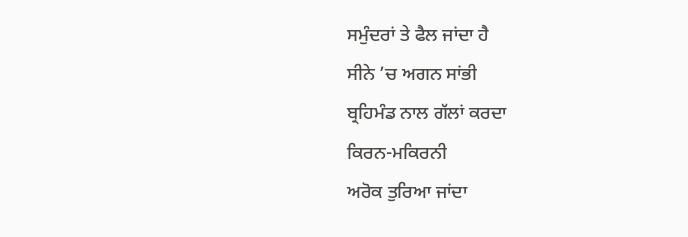ਸਮੁੰਦਰਾਂ ਤੇ ਫੈਲ ਜਾਂਦਾ ਹੈ
ਸੀਨੇ ’ਚ ਅਗਨ ਸਾਂਭੀ
ਬ੍ਰਹਿਮੰਡ ਨਾਲ ਗੱਲਾਂ ਕਰਦਾ
ਕਿਰਨ-ਮਕਿਰਨੀ
ਅਰੋਕ ਤੁਰਿਆ ਜਾਂਦਾ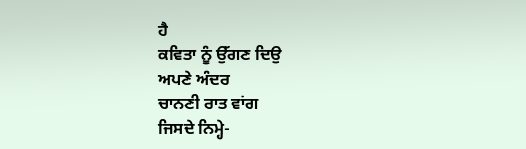ਹੈ
ਕਵਿਤਾ ਨੂੰ ਉੱਗਣ ਦਿਉ
ਅਪਣੇ ਅੰਦਰ
ਚਾਨਣੀ ਰਾਤ ਵਾਂਗ
ਜਿਸਦੇ ਨਿਮ੍ਹੇ-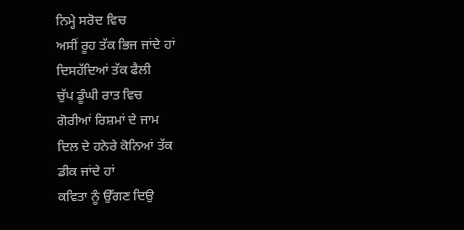ਨਿਮ੍ਹੇ ਸਰੋਦ ਵਿਚ
ਅਸੀਂ ਰੂਹ ਤੱਕ ਭਿਜ ਜਾਂਦੇ ਹਾਂ
ਦਿਸਹੱਦਿਆਂ ਤੱਕ ਫੈਲੀ
ਚੁੱਪ ਡੂੰਘੀ ਰਾਤ ਵਿਚ
ਗੋਰੀਆਂ ਰਿਸ਼ਮਾਂ ਦੇ ਜਾਮ
ਦਿਲ ਦੇ ਹਨੇਰੇ ਕੋਨਿਆਂ ਤੱਕ
ਡੀਕ ਜਾਂਦੇ ਹਾਂ
ਕਵਿਤਾ ਨੂੰ ਉੱਗਣ ਦਿਉ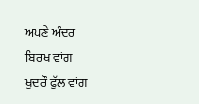ਅਪਣੇ ਅੰਦਰ
ਬਿਰਖ ਵਾਂਗ
ਖੁਦਰੌ ਫੁੱਲ ਵਾਂਗ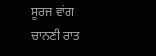ਸੂਰਜ ਵਾਂਗ
ਚਾਨਣੀ ਰਾਤ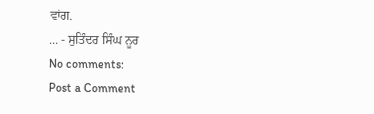ਵਾਂਗ.
... - ਸੁਤਿੰਦਰ ਸਿੰਘ ਨੂਰ
No comments:
Post a Comment